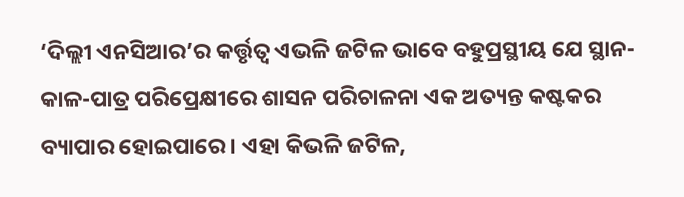‘ଦିଲ୍ଲୀ ଏନସିଆର’ର କର୍ତ୍ତୃତ୍ବ ଏଭଳି ଜଟିଳ ଭାବେ ବହୁପ୍ରସ୍ଥୀୟ ଯେ ସ୍ଥାନ-କାଳ-ପାତ୍ର ପରିପ୍ରେକ୍ଷୀରେ ଶାସନ ପରିଚାଳନା ଏକ ଅତ୍ୟନ୍ତ କଷ୍ଟକର ବ୍ୟାପାର ହୋଇପାରେ। ଏହା କିଭଳି ଜଟିଳ,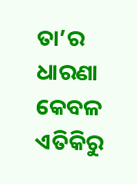ତା’ର ଧାରଣା କେବଳ ଏତିକିରୁ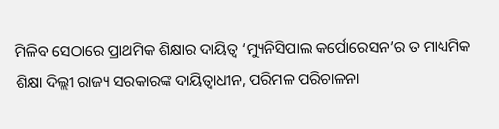ମିଳିବ ସେଠାରେ ପ୍ରାଥମିକ ଶିକ୍ଷାର ଦାୟିତ୍ବ ‘ମ୍ୟୁନିସିପାଲ କର୍ପୋରେସନ’ର ତ ମାଧ୍ୟମିକ ଶିକ୍ଷା ଦିଲ୍ଲୀ ରାଜ୍ୟ ସରକାରଙ୍କ ଦାୟିତ୍ବାଧୀନ, ପରିମଳ ପରିଚାଳନା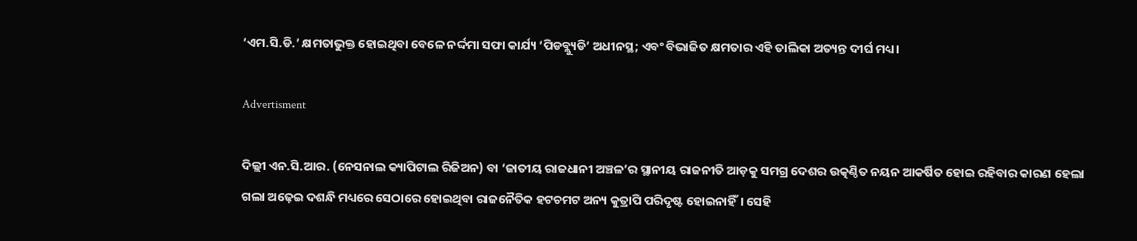‘ଏମ.ସି.ଡି.’ କ୍ଷମତାଭୁକ୍ତ ହୋଇଥିବା ବେଳେ ନର୍ଦ୍ଦମା ସଫା କାର୍ଯ୍ୟ ‘ପିଡବ୍ଲ୍ୟୁଡି’ ଅଧୀନସ୍ଥ; ଏବଂ ବିଭାଜିତ କ୍ଷମତାର ଏହି ତାଲିକା ଅତ୍ୟନ୍ତ ଦୀର୍ଘ ମଧ୍ୟ।

Advertisment

ଦିଲ୍ଲୀ ଏନ.ସି.ଆର. (ନେସନାଲ କ୍ୟାପିଟାଲ ରିଜିଅନ) ବା ‘ଜାତୀୟ ରାଜଧାନୀ ଅଞ୍ଚଳ’ର ସ୍ଥାନୀୟ ରାଜନୀତି ଆଡ଼କୁ ସମଗ୍ର ଦେଶର ଉତ୍କଣ୍ଠିତ ନୟନ ଆକର୍ଷିତ ହୋଇ ରହିବାର କାରଣ ହେଲା ଗଲା ଅଢ଼େଇ ଦଶନ୍ଧି ମଧ୍ୟରେ ସେଠାରେ ହୋଇଥିବା ରାଜନୈତିକ ହଟଚମଟ ଅନ୍ୟ କୁତ୍ରାପି ପରିଦୃଷ୍ଟ ହୋଇନାହିଁ। ସେହି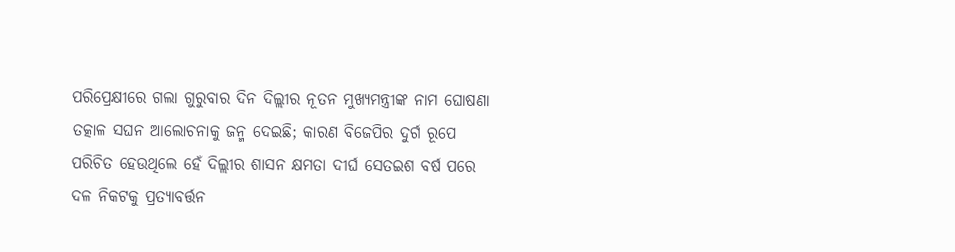ପରିପ୍ରେକ୍ଷୀରେ ଗଲା ଗୁରୁବାର ଦିନ ଦିଲ୍ଲୀର ନୂତନ ମୁଖ୍ୟମନ୍ତ୍ରୀଙ୍କ ନାମ ଘୋଷଣା ତତ୍କାଳ ସଘନ ଆଲୋଚନାକୁ ଜନ୍ମ ଦେଇଛି; କାରଣ ବିଜେପିର ଦୁର୍ଗ ରୂପେ ପରିଚିତ ହେଉଥିଲେ ହେଁ ଦିଲ୍ଲୀର ଶାସନ କ୍ଷମତା ଦୀର୍ଘ ସ‌େତଇଶ ବର୍ଷ ପରେ ଦଳ ନିକଟକୁ ପ୍ରତ୍ୟାବର୍ତ୍ତନ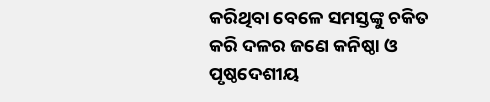କରିଥିବା ବେଳେ ସମସ୍ତଙ୍କୁ ଚକିତ କରି ଦଳର ଜଣେ କନିଷ୍ଠା ଓ ପୃଷ୍ଠଦେଶୀୟ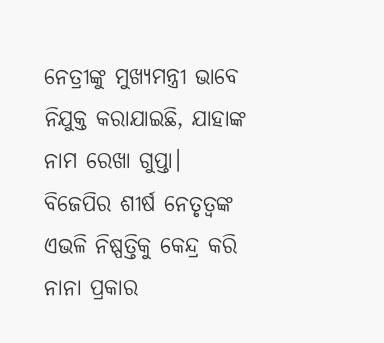ନେତ୍ରୀଙ୍କୁ ମୁଖ୍ୟମନ୍ତ୍ରୀ ଭାବେ ନିଯୁକ୍ତ କରାଯାଇଛି, ଯାହାଙ୍କ ନାମ ରେଖା ଗୁପ୍ତା।
ବିଜେପିର ଶୀର୍ଷ ନେତୃତ୍ବଙ୍କ ଏଭଳି ନିଷ୍ପତ୍ତିକୁ କେନ୍ଦ୍ର କରି ନାନା ପ୍ରକାର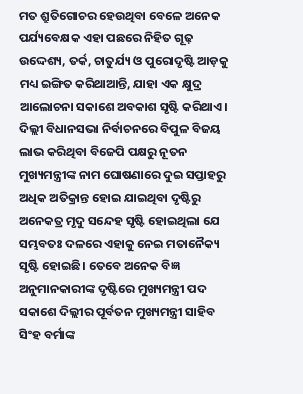ମତ ଶ୍ରୁତିଗୋଚର ହେଉଥିବା ବେଳେ ଅନେକ ପର୍ଯ୍ୟବେକ୍ଷକ ଏହା ପଛରେ ନିହିତ ଗୂଢ଼ ଉଦ୍ଦେଶ୍ୟ, ତର୍କ, ଚାତୁର୍ଯ୍ୟ ଓ ପୁରୋଦୃଷ୍ଟି ଆଡ଼କୁ ମଧ୍ୟ ଇଙ୍ଗିତ କରିଥାଆନ୍ତି, ଯାହା ଏକ କ୍ଷୁଦ୍ର ଆଲୋଚନା ସକାଶେ ଅବକାଶ ସୃଷ୍ଟି କରିଥାଏ।
ଦିଲ୍ଲୀ ବିଧାନସଭା ନିର୍ବାଚନରେ ବିପୁଳ ବିଜୟ ଲାଭ କରିଥିବା ବିଜେପି ପକ୍ଷରୁ ନୂତନ ମୁଖ୍ୟମନ୍ତ୍ରୀଙ୍କ ନାମ ଘୋଷଣାରେ ଦୁଇ ସପ୍ତାହରୁ ଅଧିକ ଅତିକ୍ରାନ୍ତ ହୋଇ ଯାଇଥିବା ଦୃଷ୍ଟିରୁ ଅନେକତ୍ର ମୃଦୁ ସନ୍ଦେହ ସୃଷ୍ଟି ହୋଇଥିଲା ଯେ ସମ୍ଭବତଃ ଦଳରେ ଏହାକୁ ନେଇ ମତା‌ନୈକ୍ୟ ସୃଷ୍ଟି ହୋଇଛି। ତେବେ ଅନେକ ବିଜ୍ଞ ଅନୁମାନକାରୀଙ୍କ ଦୃଷ୍ଟିରେ ମୁଖ୍ୟମନ୍ତ୍ରୀ ପଦ ସକାଶେ ଦିଲ୍ଲୀର ପୂର୍ବତନ ମୁଖ୍ୟମନ୍ତ୍ରୀ ସାହିବ ସିଂହ ବର୍ମାଙ୍କ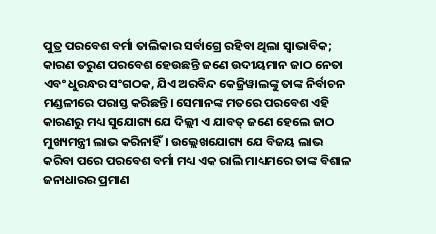ପୁତ୍ର ପରବେଶ ବର୍ମା ତାଲିକାର ସର୍ବାଗ୍ରେ ରହିବା ଥିଲା ସ୍ବାଭାବିକ; କାରଣ ତରୁଣ ପରବେଶ ହେଉଛନ୍ତି ଜଣେ ଉଦୀୟମାନ ଜାଠ ନେତା ଏବଂ ଧୁରନ୍ଧର ସଂଗଠକ, ଯିଏ ଅରବିନ୍ଦ କେଜ୍ରିୱାଲଙ୍କୁ ତାଙ୍କ ନିର୍ବାଚନ ମଣ୍ଡଳୀରେ ପରାସ୍ତ କରିଛନ୍ତି। ସେମାନଙ୍କ ମତରେ ପରବେଶ ଏହି କାରଣରୁ ମଧ୍ୟ ସୁଯୋଗ୍ୟ ଯେ ଦିଲ୍ଲୀ ଏ ଯାବତ୍‌ ଜଣେ ହେଲେ ଜାଠ ମୁଖ୍ୟମନ୍ତ୍ରୀ ଲାଭ କରିନାହିଁ। ଉଲ୍ଲେଖଯୋଗ୍ୟ ଯେ ବିଜୟ ଲାଭ କରିବା ପରେ ପରବେଶ ବର୍ମା ମଧ୍ୟ ଏକ ରାଲି ମାଧ୍ୟମରେ ତାଙ୍କ ବିଶାଳ ଜନାଧାରର ପ୍ରମାଣ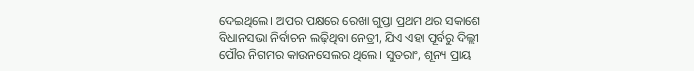ଦେଇଥିଲେ। ଅପର ପକ୍ଷରେ ରେଖା ଗୁପ୍ତା ପ୍ରଥମ ଥର ସକାଶେ ବିଧାନସଭା ନିର୍ବାଚନ ଲଢ଼ିଥିବା ନେତ୍ରୀ, ଯିଏ ଏହା ପୂର୍ବରୁ ଦିଲ୍ଲୀ ପୌର ନିଗମର କାଉନସେଲର ଥିଲେ। ସୁତରାଂ, ଶୂନ୍ୟ ପ୍ରାୟ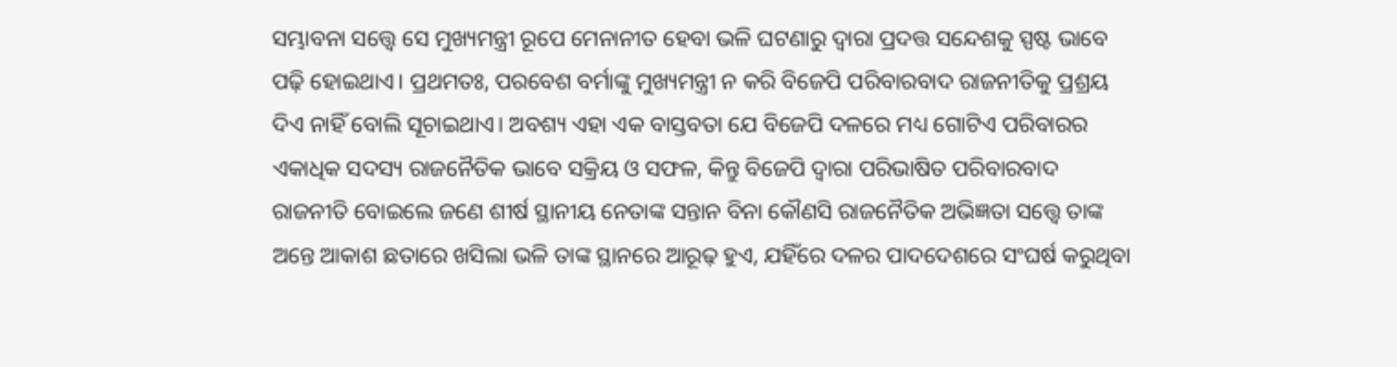ସମ୍ଭାବନା ସତ୍ତ୍ବେ ସେ ମୁଖ୍ୟମନ୍ତ୍ରୀ ରୂପେ ମ‌େନାନୀତ ହେବା ଭଳି ଘଟଣାରୁ ଦ୍ବାରା ପ୍ରଦତ୍ତ ସନ୍ଦେଶକୁ ସ୍ପଷ୍ଟ ଭାବେ ପଢ଼ି ‌ହୋଇଥାଏ। ପ୍ରଥମତଃ, ପରବେଶ ବର୍ମାଙ୍କୁ ମୁଖ୍ୟମନ୍ତ୍ରୀ ନ କରି ବିଜେପି ପରିବାରବାଦ ରାଜନୀତିକୁ ପ୍ରଶ୍ରୟ ଦିଏ ନାହିଁ ବୋଲି ସୂଚାଇଥାଏ। ଅବଶ୍ୟ ଏହା ଏକ ବାସ୍ତବତା ଯେ ବିଜେପି ଦଳରେ ମଧ୍ୟ ଗୋଟିଏ ପରିବାରର ଏକାଧିକ ସଦସ୍ୟ ରାଜନୈତିକ ଭାବେ ସକ୍ରିୟ ଓ ସଫଳ, କିନ୍ତୁ ବିଜେପି ଦ୍ବାରା ପରିଭାଷିତ ପରିବାରବାଦ ରାଜନୀତି ବୋଇଲେ ଜଣେ ଶୀର୍ଷ ସ୍ଥାନୀୟ ନେତାଙ୍କ ସନ୍ତାନ ବିନା କୌଣସି ରାଜନୈତିକ ଅଭିଜ୍ଞତା ସତ୍ତ୍ବେ ତାଙ୍କ ଅନ୍ତେ ଆକାଶ ଛତାରେ ଖସିଲା ଭଳି ତାଙ୍କ ସ୍ଥାନରେ ଆରୂଢ଼ ହୁଏ, ଯହିଁରେ ଦଳର ପାଦଦେଶରେ ସଂଘର୍ଷ କରୁଥିବା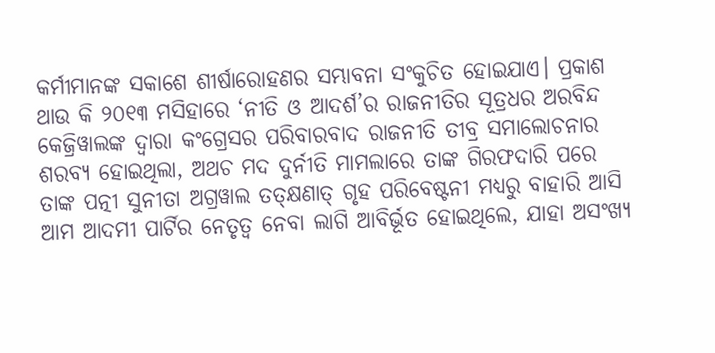କର୍ମୀମାନଙ୍କ ସକାଶେ ଶୀର୍ଷାରୋହଣର ସମ୍ଭାବନା ସଂକୁଚିତ ହୋଇଯାଏ। ପ୍ରକାଶ ଥାଉ କି ୨୦୧୩ ମସିହାରେ ‘ନୀତି ଓ ଆଦର୍ଶ’ର ରାଜନୀତିର ସୂତ୍ରଧର ଅରବିନ୍ଦ କେଜ୍ରିୱାଲଙ୍କ ଦ୍ବାରା କଂଗ୍ରେସର ପରିବାରବାଦ ରାଜନୀତି ତୀବ୍ର ସମାଲୋଚନାର ଶରବ୍ୟ ହୋଇଥିଲା, ଅଥଚ ମଦ ଦୁର୍ନୀତି ମାମଲାରେ ତାଙ୍କ ଗିରଫଦାରି ପରେ ତାଙ୍କ ପତ୍ନୀ ସୁନୀତା ଅଗ୍ରୱାଲ ତତ୍‌କ୍ଷଣାତ୍‌ ଗୃହ ପରିବେଷ୍ଟନୀ ମଧ୍ୟରୁ ବାହାରି ଆସି ଆମ ଆଦମୀ ପାର୍ଟିର ‌ନେତୃତ୍ବ ନେବା ଲାଗି ଆବିର୍ଭୂତ ହୋଇଥିଲେ, ଯାହା ଅସଂଖ୍ୟ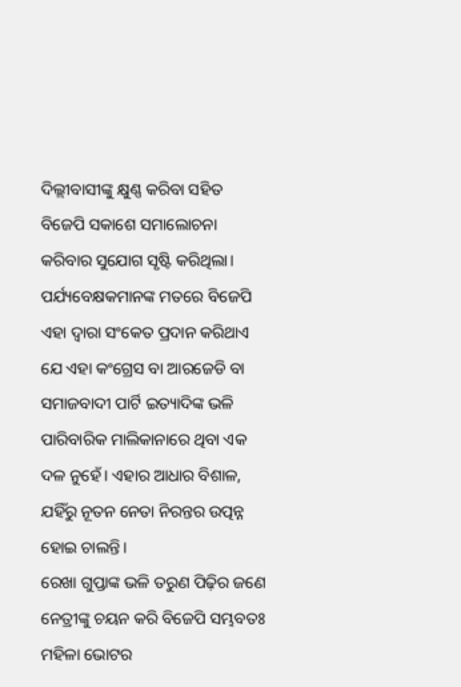ଦିଲ୍ଲୀବାସୀଙ୍କୁ କ୍ଷୁଣ୍ଣ କରିବା ସହିତ ବିଜେପି ସକାଶେ ସମାଲୋଚନା କରିବାର ସୁଯୋଗ ସୃଷ୍ଟି କରିଥିଲା। ପର୍ଯ୍ୟବେକ୍ଷକମାନଙ୍କ ମତରେ ବିଜେପି ଏହା ଦ୍ବାରା ସଂକେତ ପ୍ରଦାନ କରିଥାଏ ଯେ ଏହା କଂଗ୍ରେସ ବା ଆରଜେଡି ବା ସମାଜବାଦୀ ପାର୍ଟି ଇତ୍ୟାଦିଙ୍କ ଭଳି ପାରିବାରିକ ମାଲିକାନାରେ ଥିବା ଏକ ଦଳ ନୁହେଁ। ଏହାର ଆଧାର ବିଶାଳ, ଯହିଁରୁ ନୂତନ ନେତା ନିରନ୍ତର ଉତ୍ପନ୍ନ ହୋଇ ଚାଲନ୍ତି।
ରେଖା ଗୁପ୍ତାଙ୍କ ଭଳି ତରୁଣ ପିଢ଼ିର ଜଣେ ନେତ୍ରୀଙ୍କୁ ଚୟନ କରି ବିଜେପି ସମ୍ଭବତଃ ମହିଳା ଭୋଟର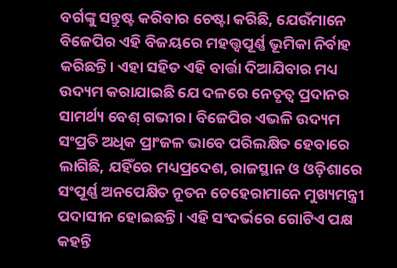ବର୍ଗଙ୍କୁ ସନ୍ତୁଷ୍ଟ କରିବାର ଚେଷ୍ଟା କରିଛି, ଯେଉଁମାନେ ବିଜେପିର ଏହି ବିଜୟରେ ମହତ୍ତ୍ବପୂର୍ଣ୍ଣ ଭୂମିକା ନିର୍ବାହ କରିଛନ୍ତି। ଏହା ସହିତ ଏହି ବାର୍ତ୍ତା ଦିଆଯିବାର ମଧ୍ୟ ଉଦ୍ୟମ କରାଯାଇଛି ଯେ ଦଳରେ ନେତୃତ୍ବ ପ୍ରଦାନର ସାମର୍ଥ୍ୟ ବେଶ୍‌ ଗଭୀର। ବିଜେପିର ଏଭଳି ଉଦ୍ୟମ ସଂପ୍ରତି ଅଧିକ ପ୍ରାଂଜଳ ଭାବେ ପରିଲକ୍ଷିତ ହେବାରେ ଲାଗିଛି, ଯହିଁରେ ମଧ୍ୟପ୍ରଦେଶ, ରାଜସ୍ଥାନ ଓ ଓଡ଼ିଶାରେ ସଂପୂର୍ଣ୍ଣ ଅନପେକ୍ଷିତ ନୂତନ ଚେହେରାମାନେ ମୁଖ୍ୟମନ୍ତ୍ରୀ ପଦାସୀନ ହୋଇଛନ୍ତି। ଏହି ସଂଦର୍ଭରେ ଗୋଟିଏ ପକ୍ଷ କହନ୍ତି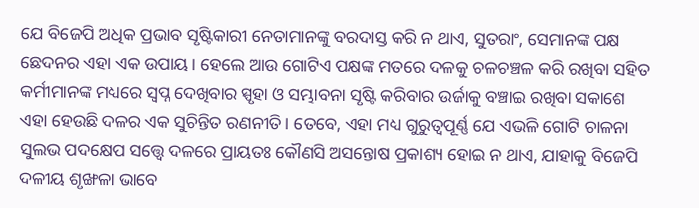ଯେ ବିଜେପି ଅଧିକ ପ୍ରଭା‌ବ ସୃଷ୍ଟିକାରୀ ନେତାମାନଙ୍କୁ ବରଦାସ୍ତ କରି ନ ଥାଏ, ସୁତରାଂ, ସେମାନଙ୍କ ପକ୍ଷ ଛେଦନର ଏହା ଏକ ଉପାୟ। ହେଲେ ଆଉ ଗୋଟିଏ ପକ୍ଷଙ୍କ ମତରେ ଦଳକୁ ଚଳଚଞ୍ଚଳ କରି ରଖିବା ସହିତ କର୍ମୀମାନଙ୍କ ମଧ୍ୟରେ ସ୍ବପ୍ନ ଦେଖିବାର ସ୍ପୃହା ଓ ସମ୍ଭାବନା ସୃଷ୍ଟି କରିବାର ଉର୍ଜାକୁ ବଞ୍ଚାଇ ରଖିବା ସକାଶେ ଏହା ହେଉଛି ଦଳର ଏକ ସୁଚିନ୍ତିତ ରଣନୀତି। ତେବେ, ଏହା ମଧ୍ୟ ଗୁରୁତ୍ବପୂର୍ଣ୍ଣ ଯେ ଏଭଳି ଗୋଟି ଚାଳନା ସୁଲଭ ପଦକ୍ଷେପ ସତ୍ତ୍ବେ ଦଳରେ ପ୍ରାୟତଃ କୌଣସି ଅସନ୍ତୋଷ ପ୍ରକାଶ୍ୟ ହୋଇ ନ ଥାଏ, ଯାହାକୁ ବିଜେପି ଦଳୀୟ ଶୃଙ୍ଖଳା ଭାବେ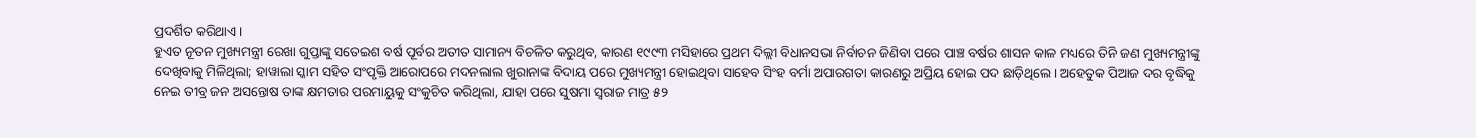ପ୍ରଦର୍ଶିତ କରିଥାଏ।
ହୁଏତ ନୂତନ ମୁଖ୍ୟମନ୍ତ୍ରୀ ରେଖା ଗୁପ୍ତାଙ୍କୁ ସତେଇଶ ବର୍ଷ ପୂର୍ବର ଅତୀତ ସାମାନ୍ୟ ବିଚଳିତ କରୁଥିବ, କାରଣ ୧୯୯୩ ମସିହାରେ ପ୍ରଥମ ଦିଲ୍ଲୀ ବିଧାନସଭା ନିର୍ବାଚନ ଜିଣିବା ପରେ ପାଞ୍ଚ ବର୍ଷର ଶାସନ କାଳ ମଧ୍ୟରେ ତିନି ଜଣ ମୁଖ୍ୟମନ୍ତ୍ରୀଙ୍କୁ ଦେଖିବାକୁ ମିଳିଥିଲା; ହାୱାଲା ସ୍କାମ ସହିତ ସଂପୃକ୍ତି ଆରୋପରେ ମଦନଲାଲ ଖୁରାନାଙ୍କ ବିଦାୟ ପରେ ମୁଖ୍ୟମନ୍ତ୍ରୀ ହୋଇଥିବା ସାହେବ ସିଂହ ବର୍ମା ଅପାରଗତା କାରଣରୁ ଅପ୍ରିୟ ହୋଇ ପଦ ଛାଡ଼ିଥିଲେ। ଅହେତୁକ ପିଆଜ ଦର ବୃଦ୍ଧିକୁ ନେଇ ତୀବ୍ର ଜନ ଅସନ୍ତୋଷ ତାଙ୍କ କ୍ଷମତାର ପରମାୟୁକୁ ସଂକୁଚିତ କରିଥିଲା, ଯାହା ପରେ ସୁଷମା ସ୍ବରାଜ ମାତ୍ର ୫୨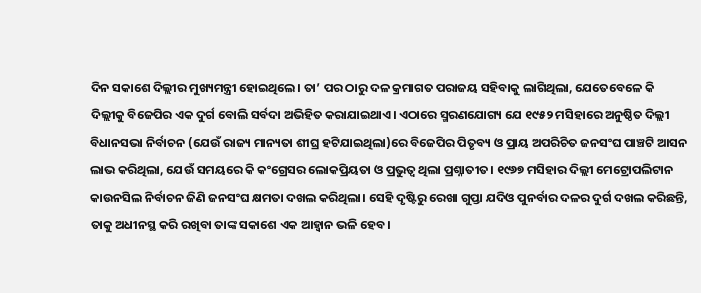ଦିନ ସକାଶେ ଦିଲ୍ଲୀର ମୁଖ୍ୟମନ୍ତ୍ରୀ ହୋଇଥିଲେ। ତା’ ପର ଠାରୁ ଦଳ କ୍ରମାଗତ ପରାଜୟ ସହିବାକୁ ଲାଗିଥିଲା, ଯେତେବେଳେ କି ଦିଲ୍ଲୀକୁ ବିଜେପିର ଏକ ଦୁର୍ଗ ବୋଲି ସର୍ବଦା ଅଭିହିତ କରାଯାଇଥାଏ। ଏଠାରେ ସ୍ମରଣଯୋଗ୍ୟ ଯେ ୧୯୫୨ ମସିହାରେ ଅନୁଷ୍ଠିତ ଦିଲ୍ଲୀ ବିଧାନସଭା ନିର୍ବାଚନ (ଯେଉଁ ରାଜ୍ୟ ମାନ୍ୟତା ଶୀଘ୍ର ହଟିଯାଇଥିଲା)ରେ ବିଜେପିର ପିତୃବ୍ୟ ଓ ପ୍ରାୟ ଅପରିଚିତ ଜନସଂଘ ପାଞ୍ଚଟି ଆସନ ଲାଭ କରିଥିଲା, ଯେଉଁ ସମୟରେ କି କଂଗ୍ରେସର ଲୋକପ୍ରିୟତା ଓ ପ୍ରଭୁତ୍ବ ଥିଲା ପ୍ରଶ୍ନାତୀତ। ୧୯୬୭ ମସିହାର ଦିଲ୍ଲୀ ମେଟ୍ରୋପଲିଟାନ କାଉନସିଲ ନିର୍ବାଚନ ଜିଣି ଜନସଂଘ କ୍ଷମତା ଦଖଲ କରିଥିଲା। ସେହି ଦୃଷ୍ଟିରୁ ରେଖା ଗୁପ୍ତା ଯଦିଓ ପୁନର୍ବାର ଦଳର ଦୁର୍ଗ ଦଖଲ କରିଛନ୍ତି, ତାକୁ ଅଧୀନସ୍ଥ କରି ରଖିବା ତାଙ୍କ ସକାଶେ ଏକ ଆହ୍ବାନ ଭଳି ହେବ।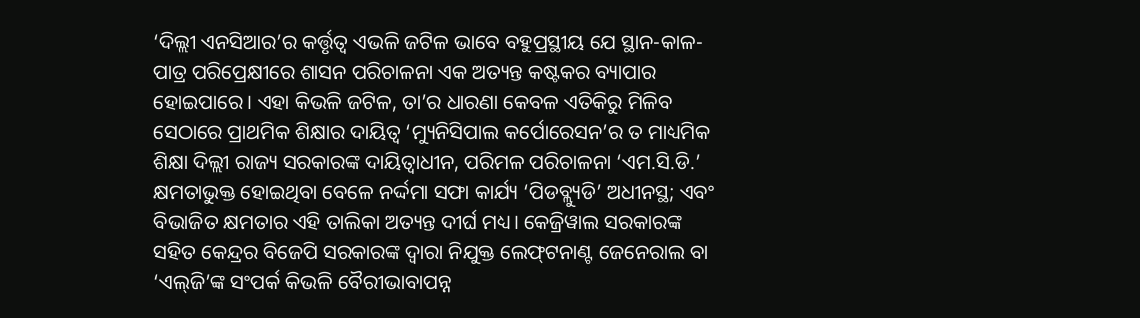‘ଦିଲ୍ଲୀ ଏନସିଆର’ର କର୍ତ୍ତୃତ୍ବ ଏଭଳି ଜଟିଳ ଭାବେ ବହୁପ୍ରସ୍ଥୀୟ ଯେ ସ୍ଥାନ-କାଳ-ପାତ୍ର ପରିପ୍ରେକ୍ଷୀରେ ଶାସନ ପରିଚାଳନା ଏକ ଅତ୍ୟନ୍ତ କଷ୍ଟକର ବ୍ୟାପାର ହୋଇପାରେ। ଏହା କିଭଳି ଜଟିଳ, ତା’ର ଧାରଣା କେବଳ ଏତିକିରୁ ମିଳିବ ସେଠାରେ ପ୍ରାଥମିକ ଶିକ୍ଷାର ଦାୟିତ୍ବ ‘ମ୍ୟୁନିସିପାଲ କର୍ପୋରେସନ’ର ତ ମାଧ୍ୟମିକ ଶିକ୍ଷା ଦିଲ୍ଲୀ ରାଜ୍ୟ ସରକାରଙ୍କ ଦାୟିତ୍ବାଧୀନ, ପରିମଳ ପରିଚାଳନା ‘ଏମ.ସି.ଡି.’ କ୍ଷମତାଭୁକ୍ତ ହୋଇଥିବା ବେଳେ ନର୍ଦ୍ଦମା ସଫା କାର୍ଯ୍ୟ ‘ପିଡବ୍ଲ୍ୟୁଡି’ ଅଧୀନସ୍ଥ; ଏବଂ ବିଭାଜିତ କ୍ଷମତାର ଏହି ତାଲିକା ଅତ୍ୟନ୍ତ ଦୀର୍ଘ ମଧ୍ୟ। କେଜ୍ରିୱାଲ ସରକାରଙ୍କ ସହିତ କେନ୍ଦ୍ରର ବିଜେପି ସରକାରଙ୍କ ଦ୍ବାରା ନିଯୁକ୍ତ ଲେଫ୍‌ଟନାଣ୍ଟ ଜେନେରାଲ ବା ‘ଏଲ୍‌ଜି’ଙ୍କ ସଂପର୍କ କିଭଳି ବୈରୀଭାବାପନ୍ନ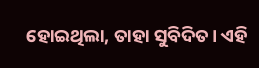ହୋଇଥିଲା, ତାହା ସୁବିଦିତ। ଏହି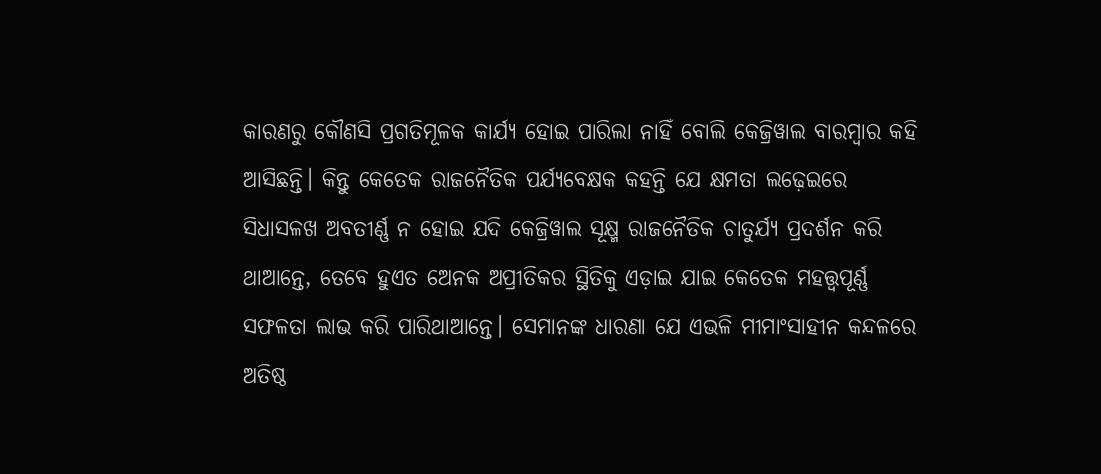କାରଣରୁ କୌଣସି ପ୍ରଗତିମୂଳକ କାର୍ଯ୍ୟ ହୋଇ ପାରିଲା ନାହିଁ ବୋଲି କେଜ୍ରିୱାଲ ବାରମ୍ବାର କହି ଆସିଛନ୍ତି। କିନ୍ତୁ କେତେକ ରାଜନୈତିକ ପର୍ଯ୍ୟବେକ୍ଷକ କହନ୍ତି ଯେ କ୍ଷମତା ଲଢ଼େଇରେ ସିଧାସଳଖ ଅବତୀର୍ଣ୍ଣ ନ ହୋଇ ଯଦି କେଜ୍ରିୱାଲ ସୂକ୍ଷ୍ମ ରାଜନୈତିକ ଚାତୁର୍ଯ୍ୟ ପ୍ରଦର୍ଶନ କରି ଥାଆନ୍ତେ, ତେବେ ହୁଏତ ଅ‌େନକ ଅପ୍ରୀତିକର ସ୍ଥିତିକୁ ଏଡ଼ାଇ ଯାଇ କେତେକ ମହତ୍ତ୍ବପୂର୍ଣ୍ଣ ସଫଳତା ଲାଭ କରି ପାରିଥାଆନ୍ତେ। ସେମାନଙ୍କ ଧାରଣା ଯେ ଏଭଳି ମୀମାଂସାହୀନ କନ୍ଦଳରେ ଅତିଷ୍ଠ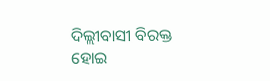ଦିଲ୍ଲୀବାସୀ ବିରକ୍ତ ହୋଇ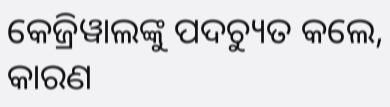କେଜ୍ରିୱାଲଙ୍କୁ ପଦଚ୍ୟୁତ କଲେ, କାରଣ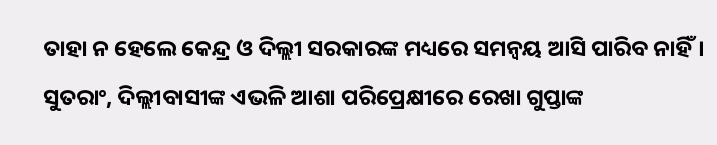ତାହା ନ ହେଲେ କେନ୍ଦ୍ର ଓ ଦିଲ୍ଲୀ ସରକାରଙ୍କ ମଧ୍ୟରେ ସମନ୍ବୟ ଆସି ପାରିବ ନାହିଁ। ସୁତରାଂ, ଦିଲ୍ଲୀବାସୀଙ୍କ ଏଭଳି ଆଶା ପରିପ୍ରେକ୍ଷୀରେ ରେଖା ଗୁପ୍ତାଙ୍କ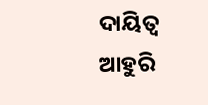ଦାୟିତ୍ବ ଆହୁରି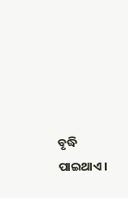ବୃଦ୍ଧି ପାଇଥାଏ।